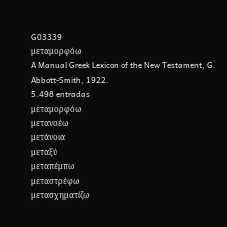G03339
μεταμορφόω
A Manual Greek Lexicon of the New Testament, G. Abbott-Smith, 1922.
5.498 entradas
μεταμορφόω
μετανοέω
μετάνοια
μεταξύ
μεταπέμπω
μεταστρέφω
μετασχηματίζω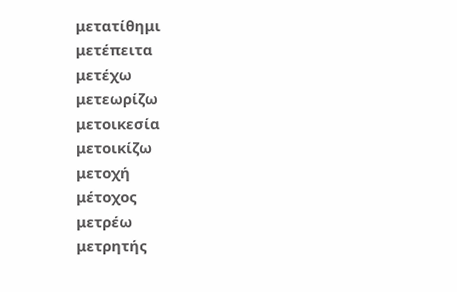μετατίθημι
μετέπειτα
μετέχω
μετεωρίζω
μετοικεσία
μετοικίζω
μετοχή
μέτοχος
μετρέω
μετρητής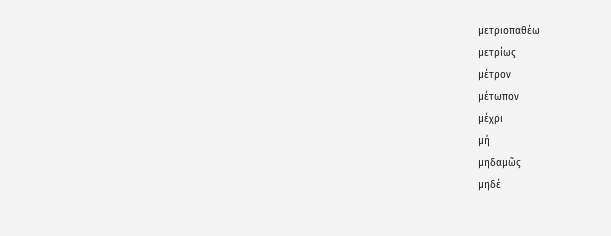μετριοπαθέω
μετρίως
μέτρον
μέτωπον
μέχρι
μή
μηδαμῶς
μηδέ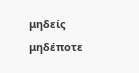μηδείς
μηδέποτε